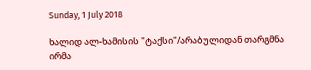Sunday, 1 July 2018

ხალიდ ალ-ხამისის "ტაქსი"/არაბულიდან თარგმნა ირმა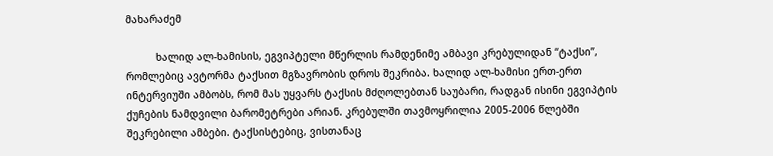მახარაძემ

          ხალიდ ალ-ხამისის, ეგვიპტელი მწერლის რამდენიმე ამბავი კრებულიდან “ტაქსი”, რომლებიც ავტორმა ტაქსით მგზავრობის დროს შეკრიბა. ხალიდ ალ-ხამისი ერთ-ერთ ინტერვიუში ამბობს, რომ მას უყვარს ტაქსის მძღოლებთან საუბარი, რადგან ისინი ეგვიპტის ქუჩების ნამდვილი ბარომეტრები არიან. კრებულში თავმოყრილია 2005-2006 წლებში შეკრებილი ამბები. ტაქსისტებიც, ვისთანაც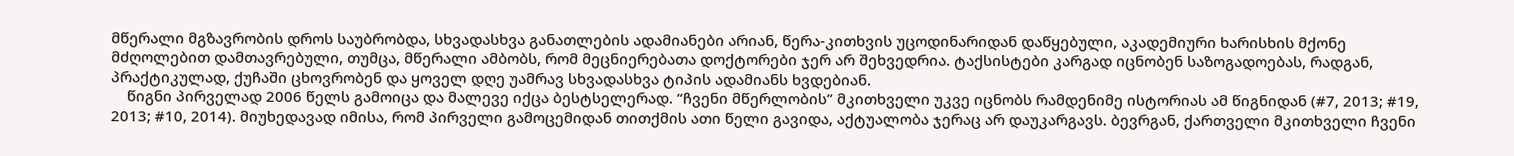მწერალი მგზავრობის დროს საუბრობდა, სხვადასხვა განათლების ადამიანები არიან, წერა-კითხვის უცოდინარიდან დაწყებული, აკადემიური ხარისხის მქონე მძღოლებით დამთავრებული, თუმცა, მწერალი ამბობს, რომ მეცნიერებათა დოქტორები ჯერ არ შეხვედრია. ტაქსისტები კარგად იცნობენ საზოგადოებას, რადგან, პრაქტიკულად, ქუჩაში ცხოვრობენ და ყოველ დღე უამრავ სხვადასხვა ტიპის ადამიანს ხვდებიან.
    წიგნი პირველად 2006 წელს გამოიცა და მალევე იქცა ბესტსელერად. “ჩვენი მწერლობის” მკითხველი უკვე იცნობს რამდენიმე ისტორიას ამ წიგნიდან (#7, 2013; #19, 2013; #10, 2014). მიუხედავად იმისა, რომ პირველი გამოცემიდან თითქმის ათი წელი გავიდა, აქტუალობა ჯერაც არ დაუკარგავს. ბევრგან, ქართველი მკითხველი ჩვენი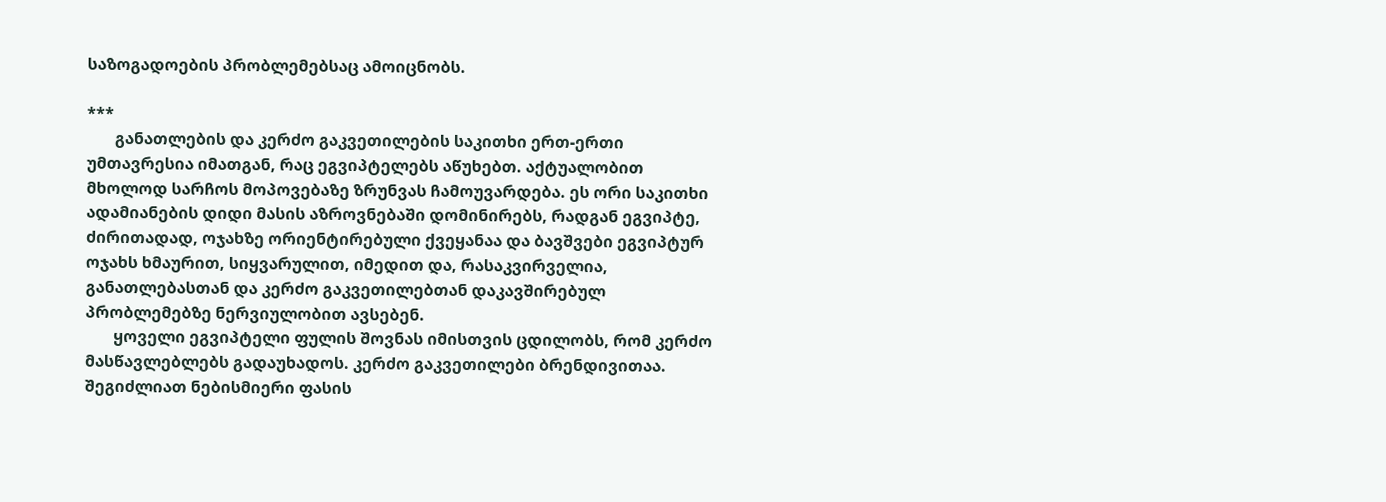საზოგადოების პრობლემებსაც ამოიცნობს.

***
       განათლების და კერძო გაკვეთილების საკითხი ერთ-ერთი უმთავრესია იმათგან, რაც ეგვიპტელებს აწუხებთ. აქტუალობით მხოლოდ სარჩოს მოპოვებაზე ზრუნვას ჩამოუვარდება. ეს ორი საკითხი ადამიანების დიდი მასის აზროვნებაში დომინირებს, რადგან ეგვიპტე, ძირითადად, ოჯახზე ორიენტირებული ქვეყანაა და ბავშვები ეგვიპტურ ოჯახს ხმაურით, სიყვარულით, იმედით და, რასაკვირველია, განათლებასთან და კერძო გაკვეთილებთან დაკავშირებულ პრობლემებზე ნერვიულობით ავსებენ.
       ყოველი ეგვიპტელი ფულის შოვნას იმისთვის ცდილობს, რომ კერძო მასწავლებლებს გადაუხადოს. კერძო გაკვეთილები ბრენდივითაა. შეგიძლიათ ნებისმიერი ფასის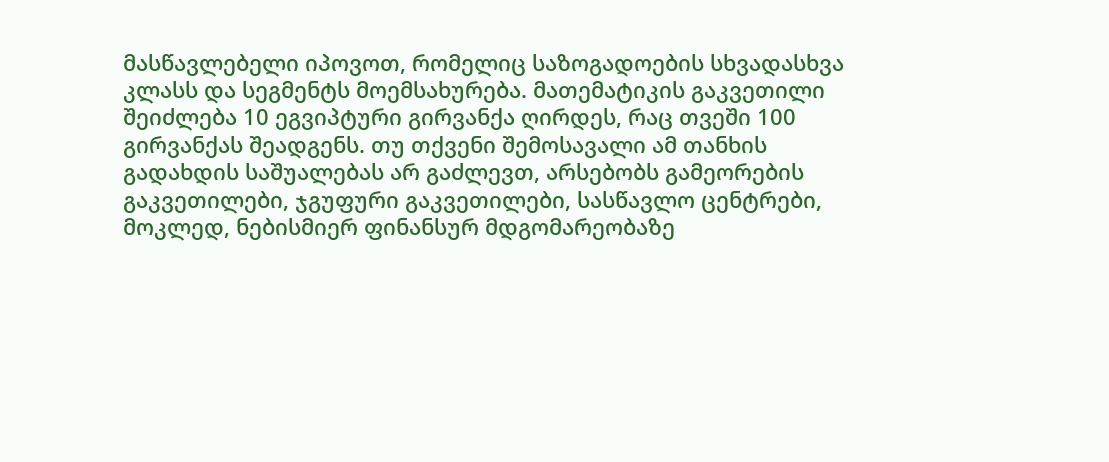მასწავლებელი იპოვოთ, რომელიც საზოგადოების სხვადასხვა კლასს და სეგმენტს მოემსახურება. მათემატიკის გაკვეთილი შეიძლება 10 ეგვიპტური გირვანქა ღირდეს, რაც თვეში 100 გირვანქას შეადგენს. თუ თქვენი შემოსავალი ამ თანხის გადახდის საშუალებას არ გაძლევთ, არსებობს გამეორების გაკვეთილები, ჯგუფური გაკვეთილები, სასწავლო ცენტრები, მოკლედ, ნებისმიერ ფინანსურ მდგომარეობაზე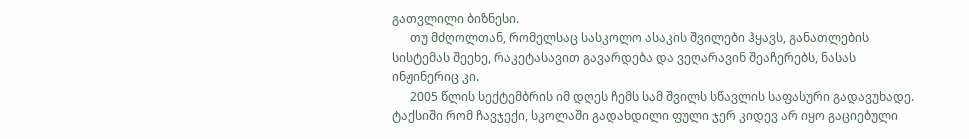გათვლილი ბიზნესი.
      თუ მძღოლთან, რომელსაც სასკოლო ასაკის შვილები ჰყავს, განათლების სისტემას შეეხე, რაკეტასავით გავარდება და ვეღარავინ შეაჩერებს, ნასას ინჟინერიც კი.
      2005 წლის სექტემბრის იმ დღეს ჩემს სამ შვილს სწავლის საფასური გადავუხადე. ტაქსიში რომ ჩავჯექი, სკოლაში გადახდილი ფული ჯერ კიდევ არ იყო გაციებული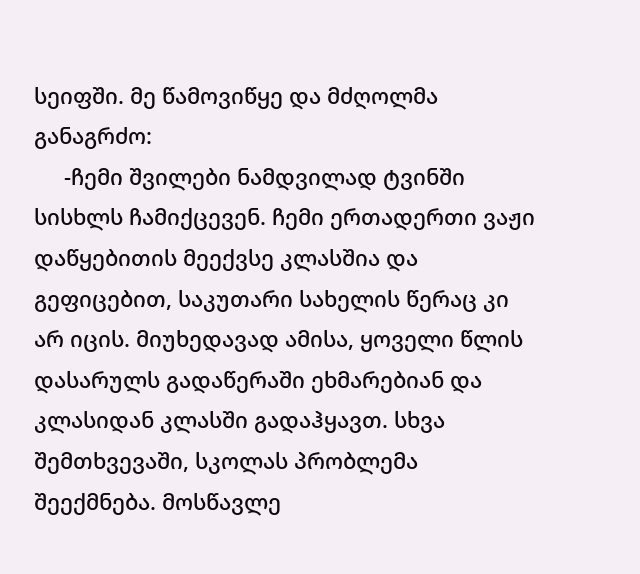სეიფში. მე წამოვიწყე და მძღოლმა განაგრძო:
     -ჩემი შვილები ნამდვილად ტვინში სისხლს ჩამიქცევენ. ჩემი ერთადერთი ვაჟი დაწყებითის მეექვსე კლასშია და გეფიცებით, საკუთარი სახელის წერაც კი არ იცის. მიუხედავად ამისა, ყოველი წლის დასარულს გადაწერაში ეხმარებიან და კლასიდან კლასში გადაჰყავთ. სხვა შემთხვევაში, სკოლას პრობლემა შეექმნება. მოსწავლე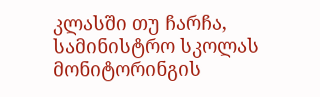კლასში თუ ჩარჩა, სამინისტრო სკოლას მონიტორინგის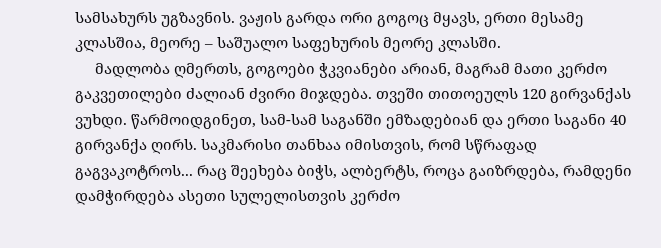სამსახურს უგზავნის. ვაჟის გარდა ორი გოგოც მყავს, ერთი მესამე კლასშია, მეორე – საშუალო საფეხურის მეორე კლასში.
     მადლობა ღმერთს, გოგოები ჭკვიანები არიან, მაგრამ მათი კერძო გაკვეთილები ძალიან ძვირი მიჯდება. თვეში თითოეულს 120 გირვანქას ვუხდი. წარმოიდგინეთ, სამ-სამ საგანში ემზადებიან და ერთი საგანი 40 გირვანქა ღირს. საკმარისი თანხაა იმისთვის, რომ სწრაფად გაგვაკოტროს... რაც შეეხება ბიჭს, ალბერტს, როცა გაიზრდება, რამდენი დამჭირდება ასეთი სულელისთვის კერძო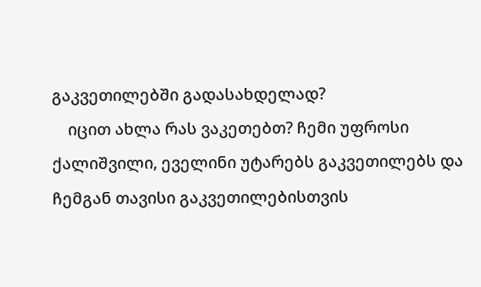გაკვეთილებში გადასახდელად?
    იცით ახლა რას ვაკეთებთ? ჩემი უფროსი ქალიშვილი, ეველინი უტარებს გაკვეთილებს და ჩემგან თავისი გაკვეთილებისთვის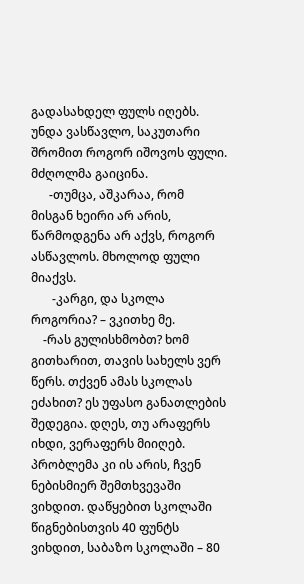გადასახდელ ფულს იღებს. უნდა ვასწავლო, საკუთარი შრომით როგორ იშოვოს ფული.
მძღოლმა გაიცინა.
      -თუმცა, აშკარაა, რომ მისგან ხეირი არ არის, წარმოდგენა არ აქვს, როგორ ასწავლოს. მხოლოდ ფული მიაქვს.
       -კარგი, და სკოლა როგორია? – ვკითხე მე.
    -რას გულისხმობთ? ხომ გითხარით, თავის სახელს ვერ წერს. თქვენ ამას სკოლას ეძახით? ეს უფასო განათლების შედეგია. დღეს, თუ არაფერს იხდი, ვერაფერს მიიღებ. პრობლემა კი ის არის, ჩვენ ნებისმიერ შემთხვევაში ვიხდით. დაწყებით სკოლაში წიგნებისთვის 40 ფუნტს ვიხდით, საბაზო სკოლაში – 80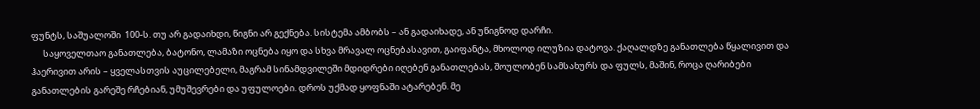ფუნტს, საშუალოში  100-ს. თუ არ გადაიხდი, წიგნი არ გექნება. სისტემა ამბობს – ან გადაიხადე, ან უწიგნოდ დარჩი.
      საყოველთაო განათლება, ბატონო, ლამაზი ოცნება იყო და სხვა მრავალ ოცნებასავით, გაიფანტა, მხოლოდ ილუზია დატოვა. ქაღალდზე განათლება წყალივით და ჰაერივით არის – ყველასთვის აუცილებელი, მაგრამ სინამდვილეში მდიდრები იღებენ განათლებას, შოულობენ სამსახურს და ფულს, მაშინ, როცა ღარიბები განათლების გარეშე რჩებიან, უმუშევრები და უფულოები. დროს უქმად ყოფნაში ატარებენ. მე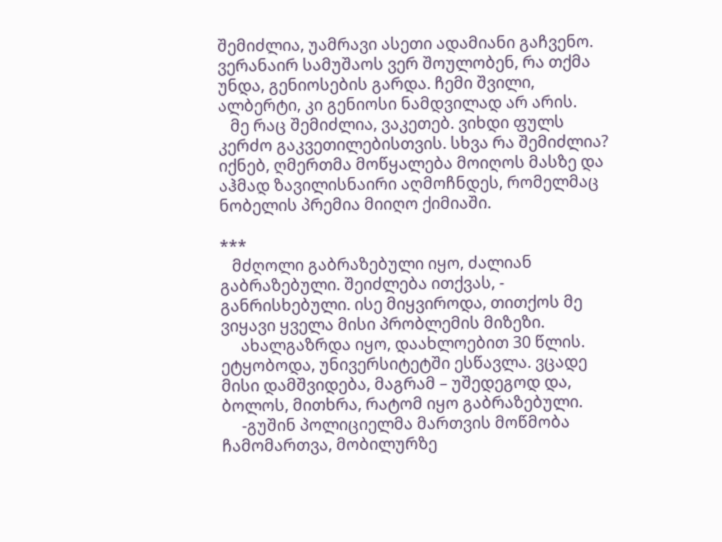შემიძლია, უამრავი ასეთი ადამიანი გაჩვენო. ვერანაირ სამუშაოს ვერ შოულობენ, რა თქმა უნდა, გენიოსების გარდა. ჩემი შვილი, ალბერტი, კი გენიოსი ნამდვილად არ არის.
   მე რაც შემიძლია, ვაკეთებ. ვიხდი ფულს კერძო გაკვეთილებისთვის. სხვა რა შემიძლია? იქნებ, ღმერთმა მოწყალება მოიღოს მასზე და აჰმად ზავილისნაირი აღმოჩნდეს, რომელმაც ნობელის პრემია მიიღო ქიმიაში.

***
   მძღოლი გაბრაზებული იყო, ძალიან გაბრაზებული. შეიძლება ითქვას, - განრისხებული. ისე მიყვიროდა, თითქოს მე ვიყავი ყველა მისი პრობლემის მიზეზი.
     ახალგაზრდა იყო, დაახლოებით 30 წლის. ეტყობოდა, უნივერსიტეტში ესწავლა. ვცადე მისი დამშვიდება, მაგრამ – უშედეგოდ და, ბოლოს, მითხრა, რატომ იყო გაბრაზებული.
     -გუშინ პოლიციელმა მართვის მოწმობა ჩამომართვა, მობილურზე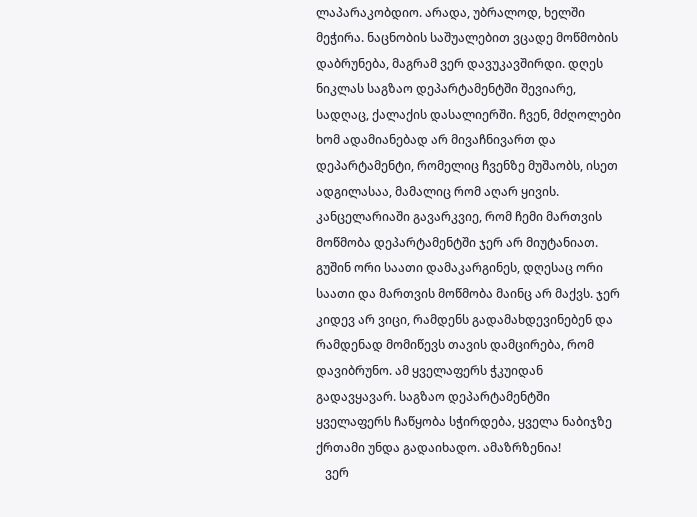ლაპარაკობდიო. არადა, უბრალოდ, ხელში მეჭირა. ნაცნობის საშუალებით ვცადე მოწმობის დაბრუნება, მაგრამ ვერ დავუკავშირდი. დღეს ნიკლას საგზაო დეპარტამენტში შევიარე, სადღაც, ქალაქის დასალიერში. ჩვენ, მძღოლები ხომ ადამიანებად არ მივაჩნივართ და დეპარტამენტი, რომელიც ჩვენზე მუშაობს, ისეთ ადგილასაა, მამალიც რომ აღარ ყივის. კანცელარიაში გავარკვიე, რომ ჩემი მართვის მოწმობა დეპარტამენტში ჯერ არ მიუტანიათ. გუშინ ორი საათი დამაკარგინეს, დღესაც ორი საათი და მართვის მოწმობა მაინც არ მაქვს. ჯერ კიდევ არ ვიცი, რამდენს გადამახდევინებენ და რამდენად მომიწევს თავის დამცირება, რომ დავიბრუნო. ამ ყველაფერს ჭკუიდან გადავყავარ. საგზაო დეპარტამენტში ყველაფერს ჩაწყობა სჭირდება, ყველა ნაბიჯზე ქრთამი უნდა გადაიხადო. ამაზრზენია!
   ვერ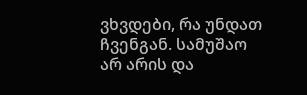ვხვდები, რა უნდათ ჩვენგან. სამუშაო არ არის და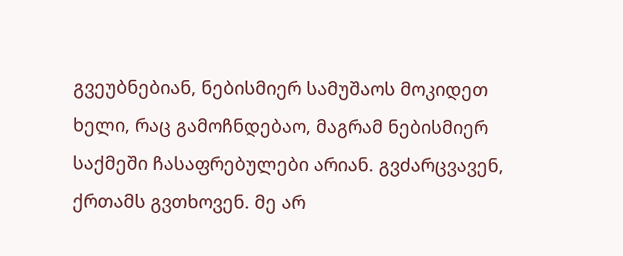გვეუბნებიან, ნებისმიერ სამუშაოს მოკიდეთ ხელი, რაც გამოჩნდებაო, მაგრამ ნებისმიერ საქმეში ჩასაფრებულები არიან. გვძარცვავენ, ქრთამს გვთხოვენ. მე არ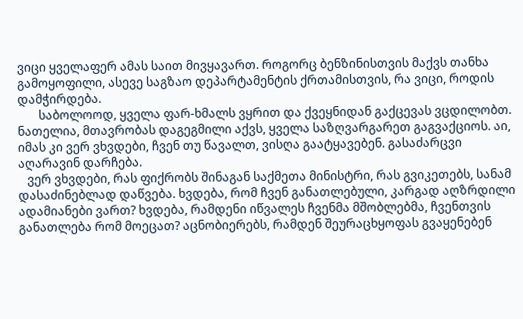ვიცი ყველაფერ ამას საით მივყავართ. როგორც ბენზინისთვის მაქვს თანხა გამოყოფილი, ასევე საგზაო დეპარტამენტის ქრთამისთვის, რა ვიცი, როდის დამჭირდება.
       საბოლოოდ, ყველა ფარ-ხმალს ვყრით და ქვეყნიდან გაქცევას ვცდილობთ. ნათელია, მთავრობას დაგეგმილი აქვს, ყველა საზღვარგარეთ გაგვაქციოს. აი, იმას კი ვერ ვხვდები, ჩვენ თუ წავალთ, ვისღა გაატყავებენ. გასაძარცვი აღარავინ დარჩება.
   ვერ ვხვდები, რას ფიქრობს შინაგან საქმეთა მინისტრი, რას გვიკეთებს, სანამ დასაძინებლად დაწვება. ხვდება, რომ ჩვენ განათლებული, კარგად აღზრდილი ადამიანები ვართ? ხვდება, რამდენი იწვალეს ჩვენმა მშობლებმა, ჩვენთვის განათლება რომ მოეცათ? აცნობიერებს, რამდენ შეურაცხყოფას გვაყენებენ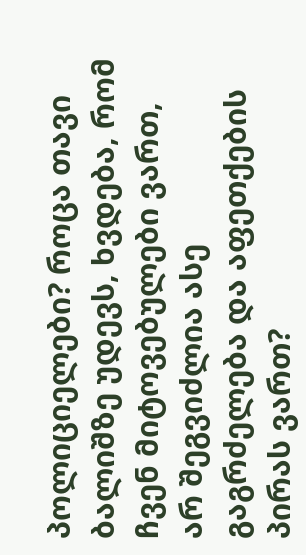პოლიციელები? როცა თავი ბალიშზე უდევს, ხვდება, რომ ჩვენ მიტოვებულები ვართ, არ შეგვიძლია ასე გაგრძელება და აფეთქების პირას ვართ?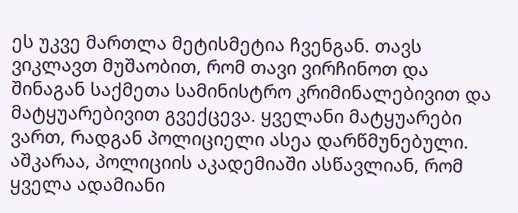ეს უკვე მართლა მეტისმეტია ჩვენგან. თავს ვიკლავთ მუშაობით, რომ თავი ვირჩინოთ და შინაგან საქმეთა სამინისტრო კრიმინალებივით და მატყუარებივით გვექცევა. ყველანი მატყუარები ვართ, რადგან პოლიციელი ასეა დარწმუნებული. აშკარაა, პოლიციის აკადემიაში ასწავლიან, რომ ყველა ადამიანი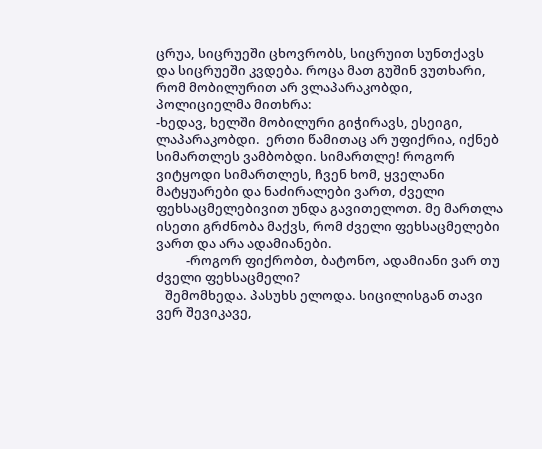ცრუა, სიცრუეში ცხოვრობს, სიცრუით სუნთქავს და სიცრუეში კვდება. როცა მათ გუშინ ვუთხარი, რომ მობილურით არ ვლაპარაკობდი, პოლიციელმა მითხრა:
-ხედავ, ხელში მობილური გიჭირავს, ესეიგი, ლაპარაკობდი.  ერთი წამითაც არ უფიქრია, იქნებ სიმართლეს ვამბობდი. სიმართლე! როგორ ვიტყოდი სიმართლეს, ჩვენ ხომ, ყველანი მატყუარები და ნაძირალები ვართ, ძველი ფეხსაცმელებივით უნდა გავითელოთ. მე მართლა ისეთი გრძნობა მაქვს, რომ ძველი ფეხსაცმელები ვართ და არა ადამიანები.
          -როგორ ფიქრობთ, ბატონო, ადამიანი ვარ თუ ძველი ფეხსაცმელი?
   შემომხედა. პასუხს ელოდა. სიცილისგან თავი ვერ შევიკავე,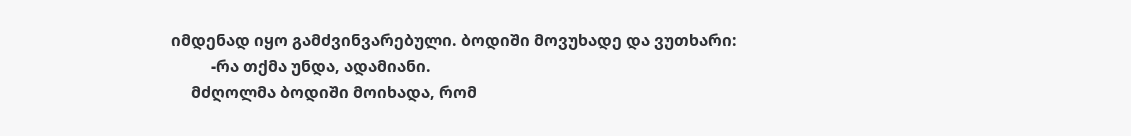იმდენად იყო გამძვინვარებული. ბოდიში მოვუხადე და ვუთხარი:
          -რა თქმა უნდა, ადამიანი.
     მძღოლმა ბოდიში მოიხადა, რომ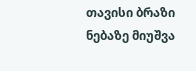თავისი ბრაზი ნებაზე მიუშვა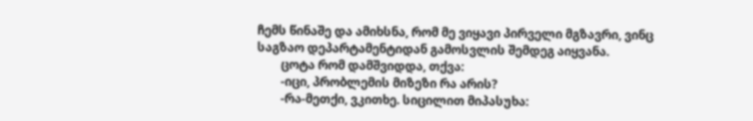ჩემს წინაშე და ამიხსნა, რომ მე ვიყავი პირველი მგზავრი, ვინც საგზაო დეპარტამენტიდან გამოსვლის შემდეგ აიყვანა.
        ცოტა რომ დამშვიდდა, თქვა:
        -იცი, პრობლემის მიზეზი რა არის?
        -რა-მეთქი, ვკითხე. სიცილით მიპასუხა: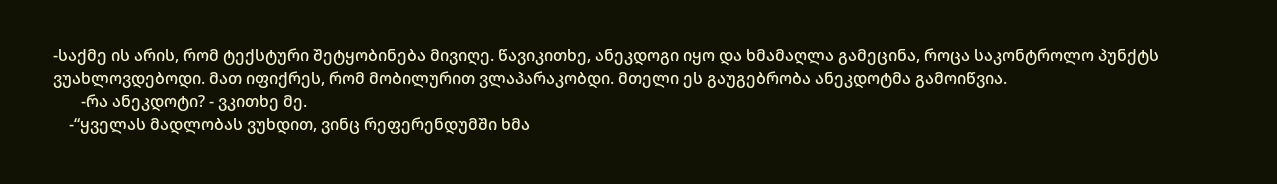-საქმე ის არის, რომ ტექსტური შეტყობინება მივიღე. წავიკითხე, ანეკდოგი იყო და ხმამაღლა გამეცინა, როცა საკონტროლო პუნქტს ვუახლოვდებოდი. მათ იფიქრეს, რომ მობილურით ვლაპარაკობდი. მთელი ეს გაუგებრობა ანეკდოტმა გამოიწვია.
       -რა ანეკდოტი? - ვკითხე მე.
    -“ყველას მადლობას ვუხდით, ვინც რეფერენდუმში ხმა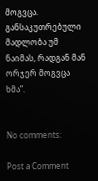მოგვცა. განსაკუთრებული მადლობა უმ ნაიმას, რადგან მან ორჯერ მოგვცა ხმა”.


No comments:

Post a Comment